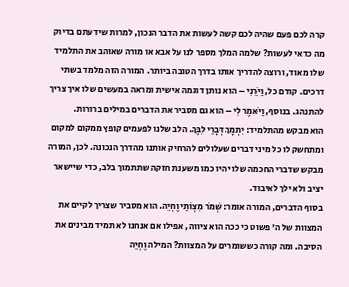קרה לכם פעם שהיה לכם קשה לעשות את הדבר הנכון, למרות שידעתם בדיוק מה כדאי לעשות? שלמה המלך מספר לנו על אבא או מורה שאוהב את התלמיד שלו מאוד, ורוצה להדריך אותו בדרך הטובה ביותר. המורה הזה מלמד בשתי דרכים. קודם כל, וַיֹּרֵנִי – הוא נותן דוגמה אישית ומראה במעשים שלו איך צריך להתנהג. בנוסף, וַיֹּאמֶר לִי – הוא גם מסביר את הדברים במילים ברורות.
הוא מבקש מהתלמיד: יִתְמָךְ דְּבָרַי לִבֶּךָ. הלב שלנו לפעמים קופץ ממקום למקום ומתחשק לו כל מיני דברים שעלולים להרחיק אותנו מהדרך הנכונה. לכן, המורה מבקש שדברי החכמה שלו יהיו כמו משענת חזקה שתתמוך בלב, כדי שיישאר יציב ולא ילך לאיבוד.
בסוף הדברים, המורה אומר: שְׁמֹר מִצְוֹתַי וֶחְיֵה. הוא מסביר שצריך לקיים את המצוות של ה׳ פשוט כי ככה הוא ציווה, אפילו אם אנחנו לא תמיד מבינים את הסיבה. ומה קורה כששומרים על המצוות? המילה וֶחְיֵה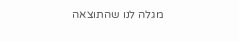מגלה לנו שהתוצאה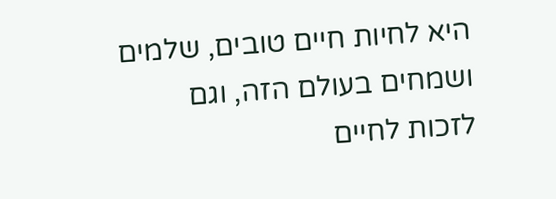היא לחיות חיים טובים, שלמים ושמחים בעולם הזה, וגם לזכות לחיים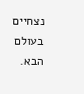נצחיים בעולם הבא.